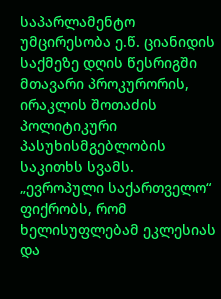საპარლამენტო უმცირესობა ე.წ. ციანიდის საქმეზე დღის წესრიგში მთავარი პროკურორის, ირაკლის შოთაძის პოლიტიკური პასუხისმგებლობის საკითხს სვამს. „ევროპული საქართველო“ ფიქრობს, რომ ხელისუფლებამ ეკლესიას და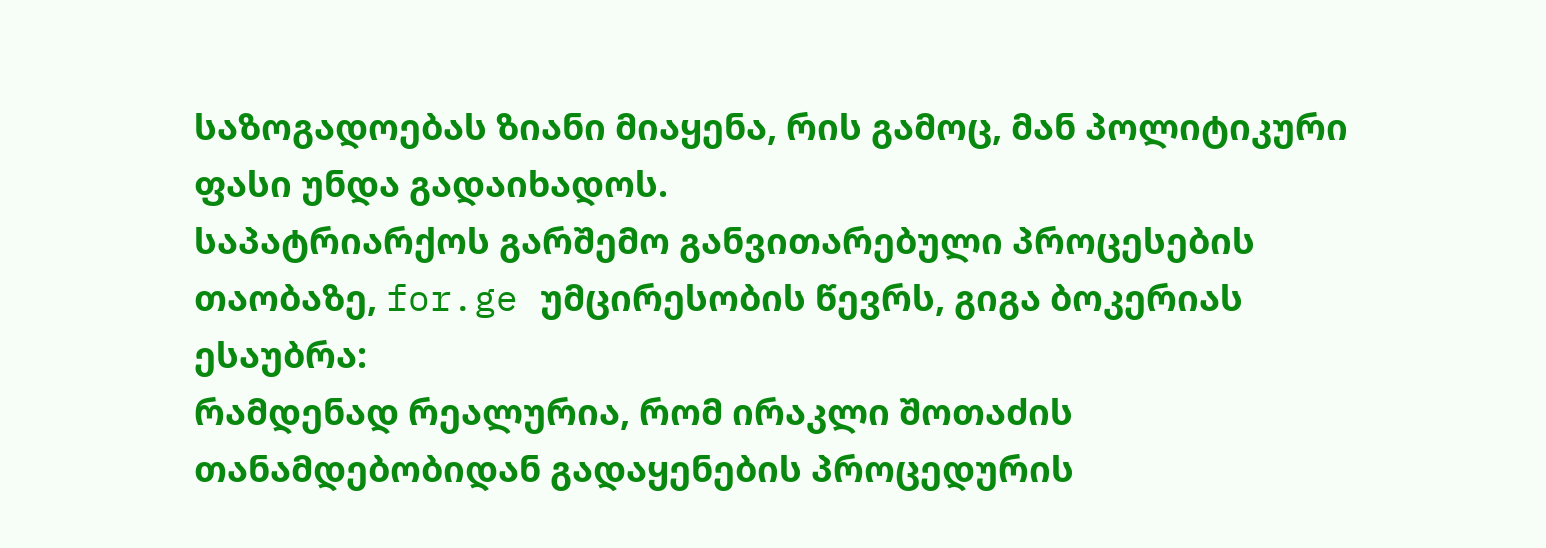საზოგადოებას ზიანი მიაყენა, რის გამოც, მან პოლიტიკური ფასი უნდა გადაიხადოს.
საპატრიარქოს გარშემო განვითარებული პროცესების თაობაზე, for.ge უმცირესობის წევრს, გიგა ბოკერიას ესაუბრა:
რამდენად რეალურია, რომ ირაკლი შოთაძის თანამდებობიდან გადაყენების პროცედურის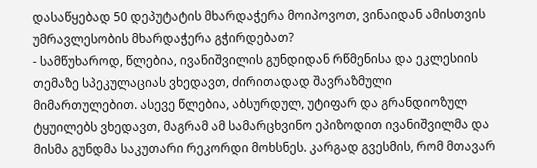დასაწყებად 50 დეპუტატის მხარდაჭერა მოიპოვოთ, ვინაიდან ამისთვის უმრავლესობის მხარდაჭერა გჭირდებათ?
- სამწუხაროდ, წლებია, ივანიშვილის გუნდიდან რწმენისა და ეკლესიის თემაზე სპეკულაციას ვხედავთ, ძირითადად შავრაზმული მიმართულებით. ასევე წლებია, აბსურდულ, უტიფარ და გრანდიოზულ ტყუილებს ვხედავთ, მაგრამ ამ სამარცხვინო ეპიზოდით ივანიშვილმა და მისმა გუნდმა საკუთარი რეკორდი მოხსნეს. კარგად გვესმის, რომ მთავარ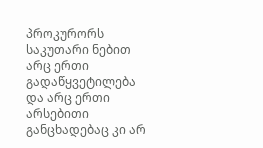პროკურორს საკუთარი ნებით არც ერთი გადაწყვეტილება და არც ერთი არსებითი განცხადებაც კი არ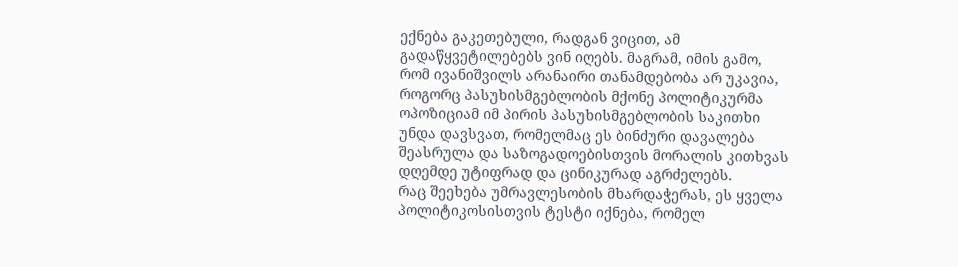ექნება გაკეთებული, რადგან ვიცით, ამ გადაწყვეტილებებს ვინ იღებს. მაგრამ, იმის გამო, რომ ივანიშვილს არანაირი თანამდებობა არ უკავია, როგორც პასუხისმგებლობის მქონე პოლიტიკურმა ოპოზიციამ იმ პირის პასუხისმგებლობის საკითხი უნდა დავსვათ, რომელმაც ეს ბინძური დავალება შეასრულა და საზოგადოებისთვის მორალის კითხვას დღემდე უტიფრად და ცინიკურად აგრძელებს.
რაც შეეხება უმრავლესობის მხარდაჭერას, ეს ყველა პოლიტიკოსისთვის ტესტი იქნება, რომელ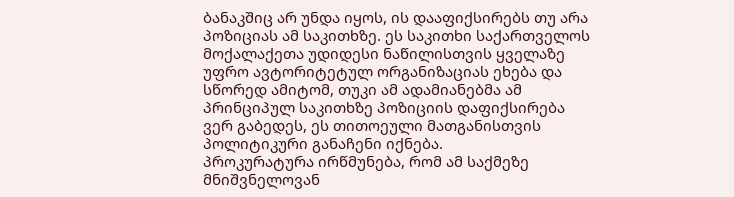ბანაკშიც არ უნდა იყოს, ის დააფიქსირებს თუ არა პოზიციას ამ საკითხზე. ეს საკითხი საქართველოს მოქალაქეთა უდიდესი ნაწილისთვის ყველაზე უფრო ავტორიტეტულ ორგანიზაციას ეხება და სწორედ ამიტომ, თუკი ამ ადამიანებმა ამ პრინციპულ საკითხზე პოზიციის დაფიქსირება ვერ გაბედეს, ეს თითოეული მათგანისთვის პოლიტიკური განაჩენი იქნება.
პროკურატურა ირწმუნება, რომ ამ საქმეზე მნიშვნელოვან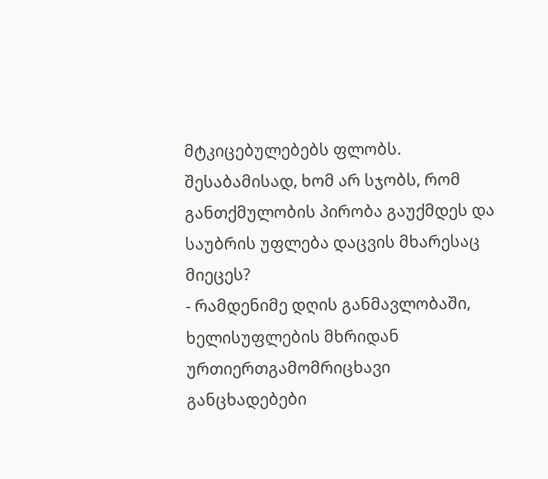მტკიცებულებებს ფლობს. შესაბამისად, ხომ არ სჯობს, რომ განთქმულობის პირობა გაუქმდეს და საუბრის უფლება დაცვის მხარესაც მიეცეს?
- რამდენიმე დღის განმავლობაში, ხელისუფლების მხრიდან ურთიერთგამომრიცხავი განცხადებები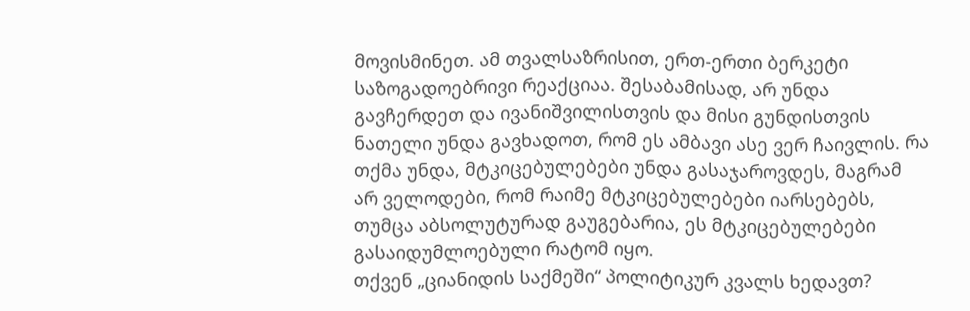მოვისმინეთ. ამ თვალსაზრისით, ერთ-ერთი ბერკეტი საზოგადოებრივი რეაქციაა. შესაბამისად, არ უნდა გავჩერდეთ და ივანიშვილისთვის და მისი გუნდისთვის ნათელი უნდა გავხადოთ, რომ ეს ამბავი ასე ვერ ჩაივლის. რა თქმა უნდა, მტკიცებულებები უნდა გასაჯაროვდეს, მაგრამ არ ველოდები, რომ რაიმე მტკიცებულებები იარსებებს, თუმცა აბსოლუტურად გაუგებარია, ეს მტკიცებულებები გასაიდუმლოებული რატომ იყო.
თქვენ „ციანიდის საქმეში“ პოლიტიკურ კვალს ხედავთ?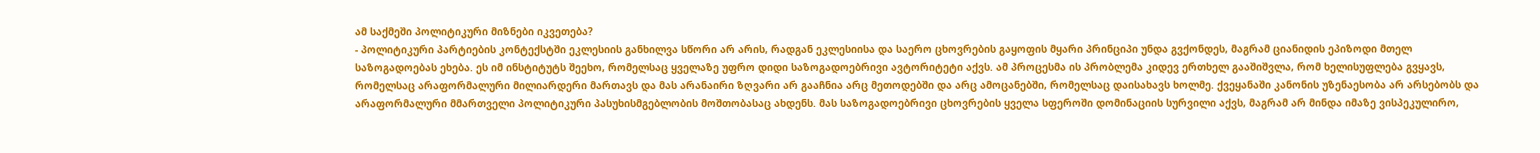ამ საქმეში პოლიტიკური მიზნები იკვეთება?
- პოლიტიკური პარტიების კონტექსტში ეკლესიის განხილვა სწორი არ არის, რადგან ეკლესიისა და საერო ცხოვრების გაყოფის მყარი პრინციპი უნდა გვქონდეს, მაგრამ ციანიდის ეპიზოდი მთელ საზოგადოებას ეხება. ეს იმ ინსტიტუტს შეეხო, რომელსაც ყველაზე უფრო დიდი საზოგადოებრივი ავტორიტეტი აქვს. ამ პროცესმა ის პრობლემა კიდევ ერთხელ გააშიშვლა, რომ ხელისუფლება გვყავს, რომელსაც არაფორმალური მილიარდერი მართავს და მას არანაირი ზღვარი არ გააჩნია არც მეთოდებში და არც ამოცანებში, რომელსაც დაისახავს ხოლმე. ქვეყანაში კანონის უზენაესობა არ არსებობს და არაფორმალური მმართველი პოლიტიკური პასუხისმგებლობის მოშთობასაც ახდენს. მას საზოგადოებრივი ცხოვრების ყველა სფეროში დომინაციის სურვილი აქვს, მაგრამ არ მინდა იმაზე ვისპეკულირო,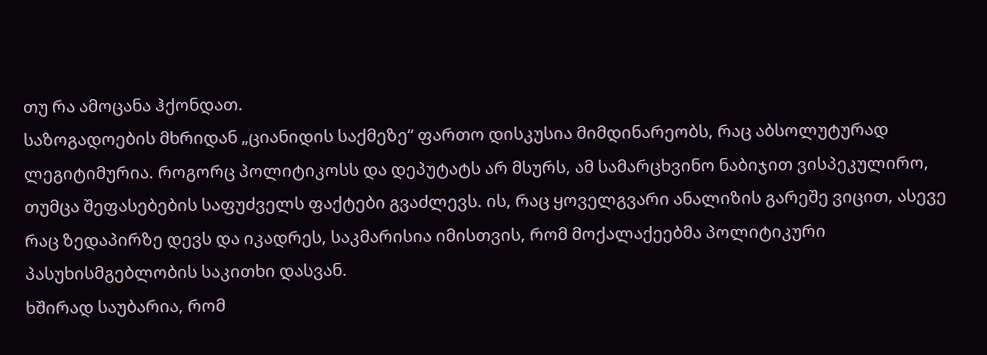თუ რა ამოცანა ჰქონდათ.
საზოგადოების მხრიდან „ციანიდის საქმეზე“ ფართო დისკუსია მიმდინარეობს, რაც აბსოლუტურად ლეგიტიმურია. როგორც პოლიტიკოსს და დეპუტატს არ მსურს, ამ სამარცხვინო ნაბიჯით ვისპეკულირო, თუმცა შეფასებების საფუძველს ფაქტები გვაძლევს. ის, რაც ყოველგვარი ანალიზის გარეშე ვიცით, ასევე რაც ზედაპირზე დევს და იკადრეს, საკმარისია იმისთვის, რომ მოქალაქეებმა პოლიტიკური პასუხისმგებლობის საკითხი დასვან.
ხშირად საუბარია, რომ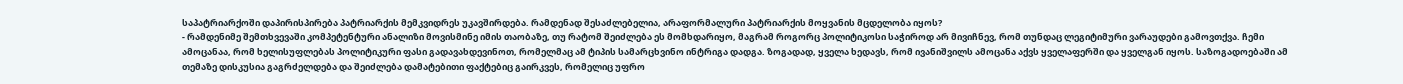საპატრიარქოში დაპირისპირება პატრიარქის მემკვიდრეს უკავშირდება. რამდენად შესაძლებელია, არაფორმალური პატრიარქის მოყვანის მცდელობა იყოს?
- რამდენიმე შემთხვევაში კომპეტენტური ანალიზი მოვისმინე იმის თაობაზე, თუ რატომ შეიძლება ეს მომხდარიყო, მაგრამ როგორც პოლიტიკოსი საჭიროდ არ მივიჩნევ, რომ თუნდაც ლეგიტიმური ვარაუდები გამოვთქვა. ჩემი ამოცანაა, რომ ხელისუფლებას პოლიტიკური ფასი გადავახდევინოთ, რომელმაც ამ ტიპის სამარცხვინო ინტრიგა დადგა. ზოგადად, ყველა ხედავს, რომ ივანიშვილს ამოცანა აქვს ყველაფერში და ყველგან იყოს. საზოგადოებაში ამ თემაზე დისკუსია გაგრძელდება და შეიძლება დამატებითი ფაქტებიც გაირკვეს, რომელიც უფრო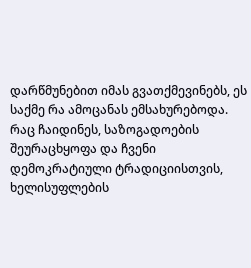დარწმუნებით იმას გვათქმევინებს, ეს საქმე რა ამოცანას ემსახურებოდა. რაც ჩაიდინეს, საზოგადოების შეურაცხყოფა და ჩვენი დემოკრატიული ტრადიციისთვის, ხელისუფლების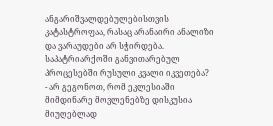ანგარიშვალდებულებისთვის კატასტროფაა, რასაც არანაირი ანალიზი და ვარაუდები არ სჭირდება.
საპატრიარქოში განვითარებულ პროცესებში რუსული კვალი იკვეთება?
- არ გეგონოთ, რომ ეკლესიაში მიმდინარე მოვლენებზე დისკუსია მიუღებლად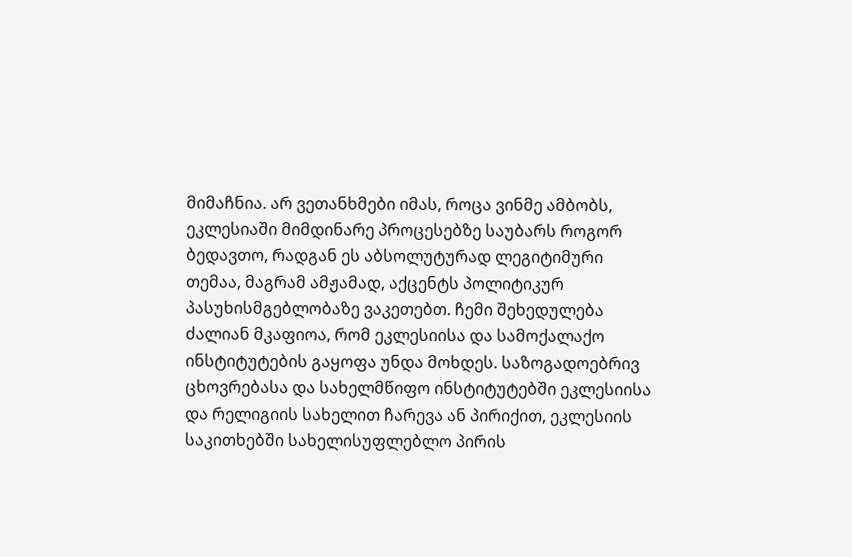მიმაჩნია. არ ვეთანხმები იმას, როცა ვინმე ამბობს, ეკლესიაში მიმდინარე პროცესებზე საუბარს როგორ ბედავთო, რადგან ეს აბსოლუტურად ლეგიტიმური თემაა, მაგრამ ამჟამად, აქცენტს პოლიტიკურ პასუხისმგებლობაზე ვაკეთებთ. ჩემი შეხედულება ძალიან მკაფიოა, რომ ეკლესიისა და სამოქალაქო ინსტიტუტების გაყოფა უნდა მოხდეს. საზოგადოებრივ ცხოვრებასა და სახელმწიფო ინსტიტუტებში ეკლესიისა და რელიგიის სახელით ჩარევა ან პირიქით, ეკლესიის საკითხებში სახელისუფლებლო პირის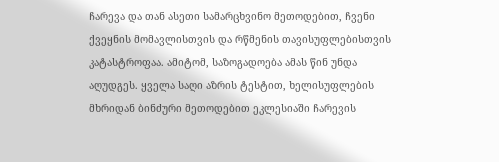ჩარევა და თან ასეთი სამარცხვინო მეთოდებით, ჩვენი ქვეყნის მომავლისთვის და რწმენის თავისუფლებისთვის კატასტროფაა. ამიტომ, საზოგადოება ამას წინ უნდა აღუდგეს. ყველა საღი აზრის ტესტით, ხელისუფლების მხრიდან ბინძური მეთოდებით ეკლესიაში ჩარევის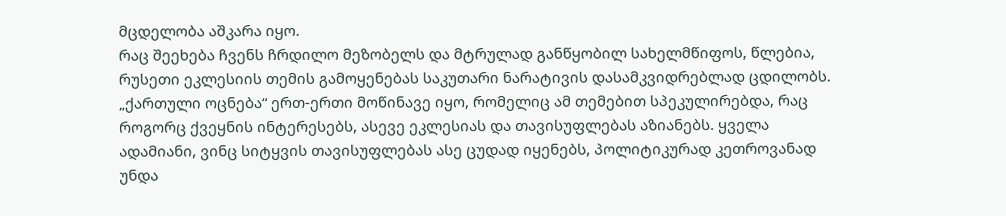მცდელობა აშკარა იყო.
რაც შეეხება ჩვენს ჩრდილო მეზობელს და მტრულად განწყობილ სახელმწიფოს, წლებია, რუსეთი ეკლესიის თემის გამოყენებას საკუთარი ნარატივის დასამკვიდრებლად ცდილობს. „ქართული ოცნება“ ერთ-ერთი მოწინავე იყო, რომელიც ამ თემებით სპეკულირებდა, რაც როგორც ქვეყნის ინტერესებს, ასევე ეკლესიას და თავისუფლებას აზიანებს. ყველა ადამიანი, ვინც სიტყვის თავისუფლებას ასე ცუდად იყენებს, პოლიტიკურად კეთროვანად უნდა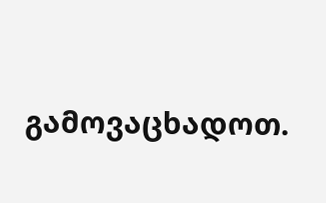გამოვაცხადოთ.